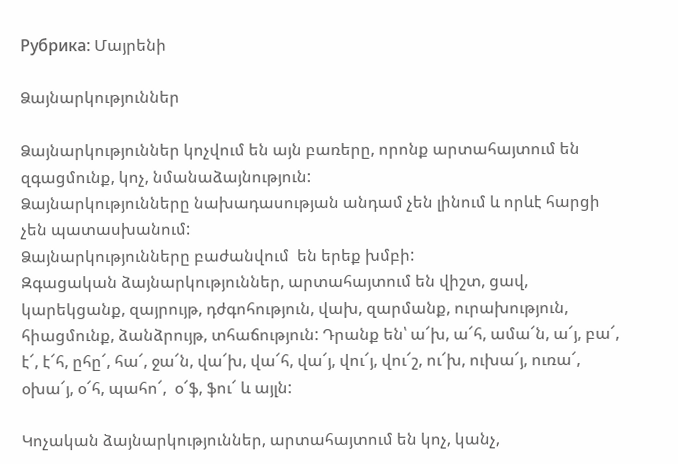Рубрика: Մայրենի

Ձայնարկություններ

Ձայնարկություններ կոչվում են այն բառերը, որոնք արտահայտում են զգացմունք, կոչ, նմանաձայնություն:
Ձայնարկությունները նախադասության անդամ չեն լինում և որևէ հարցի չեն պատասխանում:
Ձայնարկությունները բաժանվում  են երեք խմբի:
Զգացական ձայնարկություններ, արտահայտում են վիշտ, ցավ, կարեկցանք, զայրույթ, դժգոհություն, վախ, զարմանք, ուրախություն, հիացմունք, ձանձրույթ, տհաճություն: Դրանք են՝ ա՜խ, ա՜հ, ամա՜ն, ա՜յ, բա՜, է՜, է՜հ, ըհը՜, հա՜, ջա՜ն, վա՜խ, վա՜հ, վա՜յ, վու՜յ, վու՜շ, ու՜խ, ուխա՜յ, ուռա՜, օխա՜յ, օ՜հ, պահո՜,  օ՜ֆ, ֆու՜ և այլն:

Կոչական ձայնարկություններ, արտահայտում են կոչ, կանչ,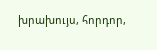խրախույս, հորդոր,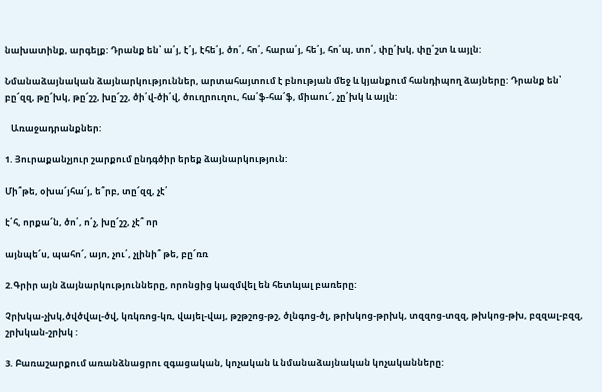նախատինք, արգելք: Դրանք են՝ ա՛յ, է՛յ, էհե՛յ, ծո՛, հո՛, հարա՛յ, հե՛յ, հո՛պ, տո՛, փը՛խկ, փը՛շտ և այլն:

Նմանաձայնական ձայնարկություններ, արտահայտում է բնության մեջ և կյանքում հանդիպող ձայները: Դրանք են՝ բը՜զզ, թը՜խկ, թը՜շշ, խը՜շշ, ծի՛վ-ծի՛վ, ծուղրուղու, հա՛ֆ-հա՛ֆ, միաու՜, չը՛խկ և այլն:

   Առաջադրանքներ:

1. Յուրաքանչյուր շարքում ընդգծիր երեք ձայնարկություն:

Մի՞թե, օխա՜յհա՜յ, ե՞րբ, տը՜զզ, չէ՛

է՛հ, որքա՜ն, ծո՛, ո՛չ, խը՜շշ, չէ՞ որ

այնպե՜ս, պահո՜, այո, չու՛, չլինի՞ թե, բը՜ռռ

2.Գրիր այն ձայնարկությունները, որոնցից կազմվել են հետևյալ բառերը:

Չրխկա-չխկ,ծվծվալ-ծվ, կռկռոց-կռ, վայել-վայ, թշթշոց-թշ, ծլնգոց-ծլ, թրխկոց-թրխկ, տզզոց-տզզ, թխկոց-թխ, բզզալ-բզզ, շրխկան-շրխկ :

3. Բառաշարքում առանձնացրու զգացական, կոչական և նմանաձայնական կոչականները: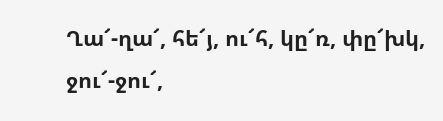Ղա՜-ղա՜, հե՜յ, ու՜հ, կը՜ռ, փը՜խկ, ջու՜-ջու՜,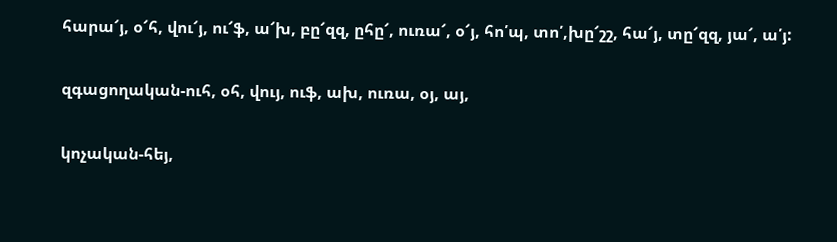հարա՜յ, օ՜հ, վու՜յ, ու՜ֆ, ա՜խ, բը՜զզ, ըհը՜, ուռա՜, օ՜յ, հո՛պ, տո՛,խը՜շշ, հա՜յ, տը՜զզ, յա՜, ա՛յ:

զգացողական-ուհ, օհ, վույ, ուֆ, ախ, ուռա, օյ, այ,

կոչական-հեյ,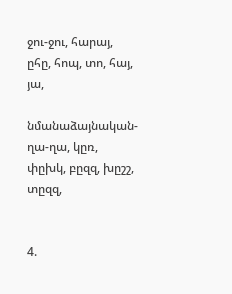ջու-ջու, հարայ, ըհը, հոպ, տո, հայ, յա,

նմանաձայնական-ղա-ղա, կըռ, փըխկ, բըզզ, խըշշ, տըզզ,


4.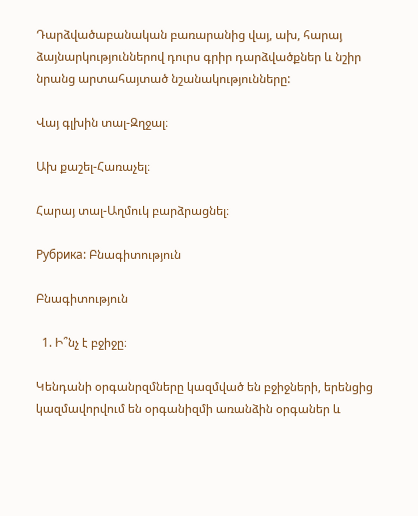Դարձվածաբանական բառարանից վայ, ախ, հարայ ձայնարկություններով դուրս գրիր դարձվածքներ և նշիր նրանց արտահայտած նշանակությունները:

Վայ գլխին տալ-Զղջալ։

Ախ քաշել-Հառաչել։

Հարայ տալ-Աղմուկ բարձրացնել։

Рубрика: Բնագիտություն

Բնագիտություն

  1. Ի՞նչ է բջիջը։

Կենդանի օրգանրզմները կազմված են բջիջների, երենցից կազմավորվում են օրգանիզմի առանձին օրգաներ և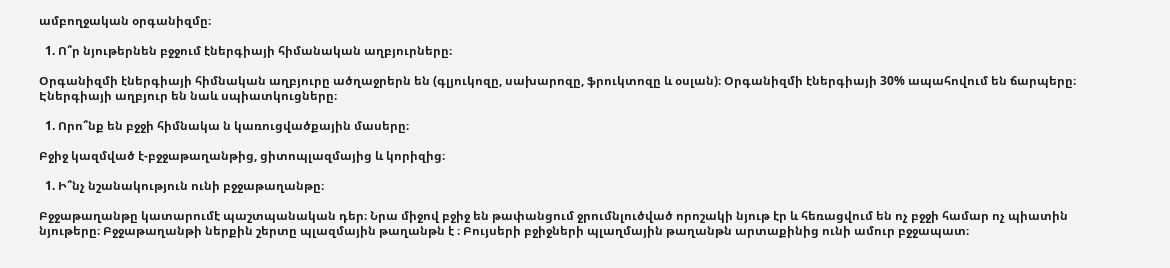ամբողջական օրգանիզմը։

  1. Ո՞ր նյութերնեն բջջում էներգիայի հիմանական աղբյուրները։

Օրգանիզմի էներգիայի հիմնական աղբյուրը ածղաջրերն են (գլյուկոզը, սախարոզը, ֆրուկտոզը և օսլան)։ Օրգանիզմի էներգիայի 30% ապահովում են ճարպերը։ Էներգիայի աղբյուր են նաև սպիատկուցները։

  1. Որո՞նք են բջջի հիմնակա ն կառուցվածքային մասերը։

Բջիջ կազմված է-բջջաթաղանթից, ցիտոպլազմայից և կորիզից։

  1. Ի՞նչ նշանակություն ունի բջջաթաղանթը։

Բջջաթաղանթը կատարումէ պաշտպանական դեր։ Նրա միջով բջիջ են թափանցում ջրումնլուծված որոշակի նյութ էր և հեռացվում են ոչ բջջի համար ոչ պիատին նյութերը։ Բջջաթաղանթի ներքին շերտը պլազմային թաղանթն է ։ Բույսերի բջիջների պլաղմային թաղանթն արտաքինից ունի ամուր բջջապատ։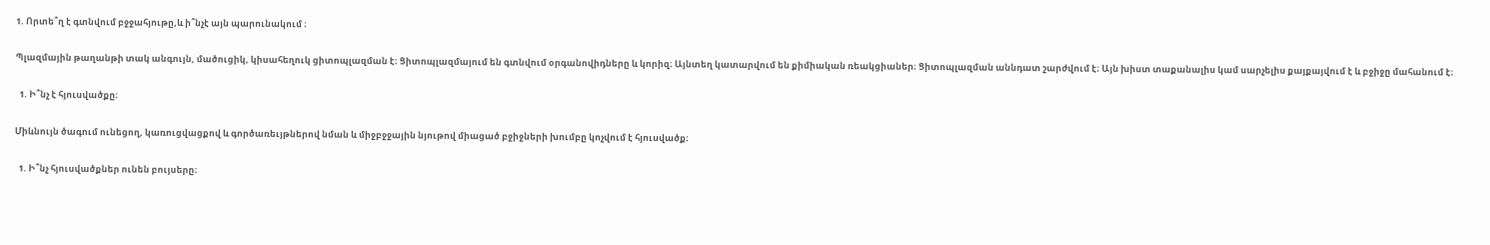1. Որտե՞ղ է գտնվում բջջահյութը,և ի՞նչէ այն պարունակում ։

Պլազմային թաղանթի տակ անգույն, մածուցիկ, կիսահեղուկ ցիտոպլազման է։ Ցիտոպլազմայում են գտնվում օրգանովիդները և կորիզ։ Այնտեղ կատարվում են քիմիական ռեակցիաներ։ Ցիտոպլազման աննդատ շարժվում է։ Այն խիստ տաքանալիս կամ սարչելիս քայքայվում է և բջիջը մահանում է։

  1. Ի՞նչ է հյուսվածքը։

Միևնույն ծագում ունեցող, կառուցվացքով և գործառեւյթներով նման և միջբջջային նյութով միացած բջիջների խումբը կոչվում է հյուսվածք։

  1. Ի՞նչ հյուսվածքներ ունեն բույսերը։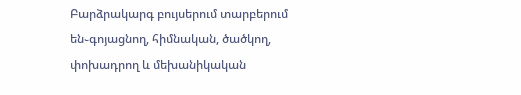Բարձրակարգ բույսերում տարբերում են֊գոյացնող, հիմնական, ծածկող, փոխադրող և մեխանիկական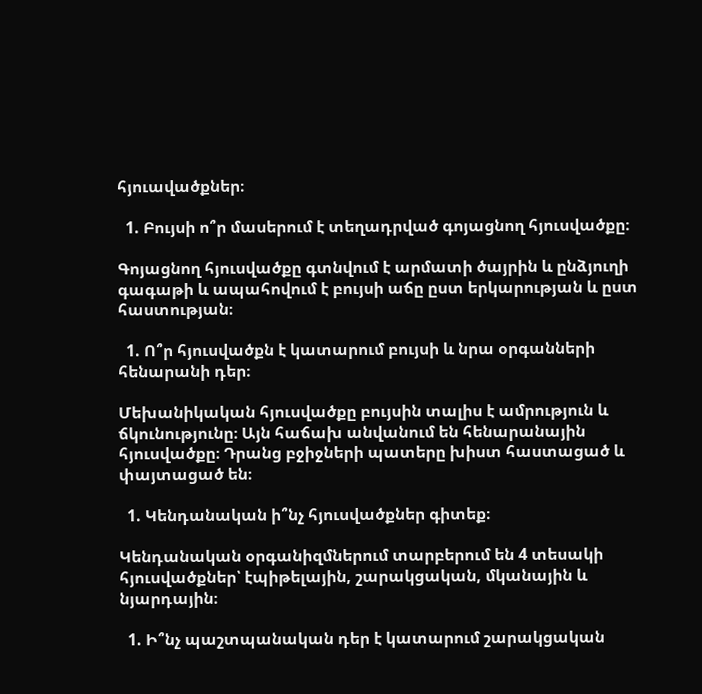հյուավածքներ։

  1. Բույսի ո՞ր մասերում է տեղադրված գոյացնող հյուսվածքը։

Գոյացնող հյուսվածքը գտնվում է արմատի ծայրին և ընձյուղի գագաթի և ապահովում է բույսի աճը ըստ երկարության և ըստ հաստության։

  1. Ո՞ր հյուսվածքն է կատարում բույսի և նրա օրգանների հենարանի դեր։

Մեխանիկական հյուսվածքը բույսին տալիս է ամրություն և ճկունությունը։ Այն հաճախ անվանում են հենարանային հյուսվածքը։ Դրանց բջիջների պատերը խիստ հաստացած և փայտացած են։

  1. Կենդանական ի՞նչ հյուսվածքներ գիտեք։

Կենդանական օրգանիզմներում տարբերում են 4 տեսակի հյուսվածքներ՝ էպիթելային, շարակցական, մկանային և նյարդային։

  1. Ի՞նչ պաշտպանական դեր է կատարում շարակցական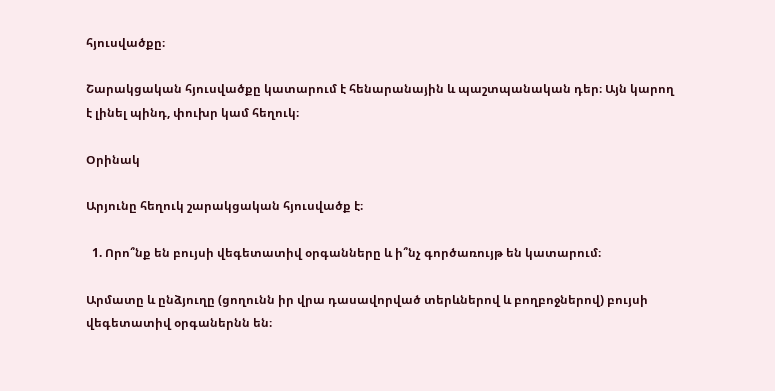հյուսվածքը։

Շարակցական հյուսվածքը կատարում է հենարանային և պաշտպանական դեր։ Այն կարող է լինել պինդ, փուխր կամ հեղուկ։

Օրինակ

Արյունը հեղուկ շարակցական հյուսվածք է։

  1. Որո՞նք են բույսի վեգետատիվ օրգանները և ի՞նչ գործառույթ են կատարում։

Արմատը և ընձյուղը (ցողունն իր վրա դասավորված տերևներով և բողբոջներով) բույսի վեգետատիվ օրգաներնն են։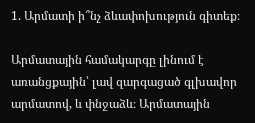1. Արմատի ի՞նչ ձևափոխություն գիտեք։

Արմատային համակարգը լինում է առանցքային՝ լավ զարգացած գլխավոր արմատով, և փնջաձև։ Արմատային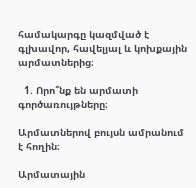համակարգը կազմված է գլխավոր, հավելյալ և կոխքային արմատներից։

  1. Որո՞նք են արմատի գործառույթները։

Արմատներով բույսն ամրանում է հողին։

Արմատային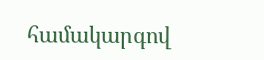համակարգով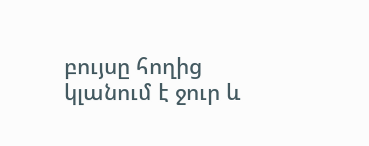բույսը հողից կլանում է ջուր և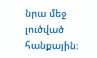նրա մեջ լուծված հանքային։